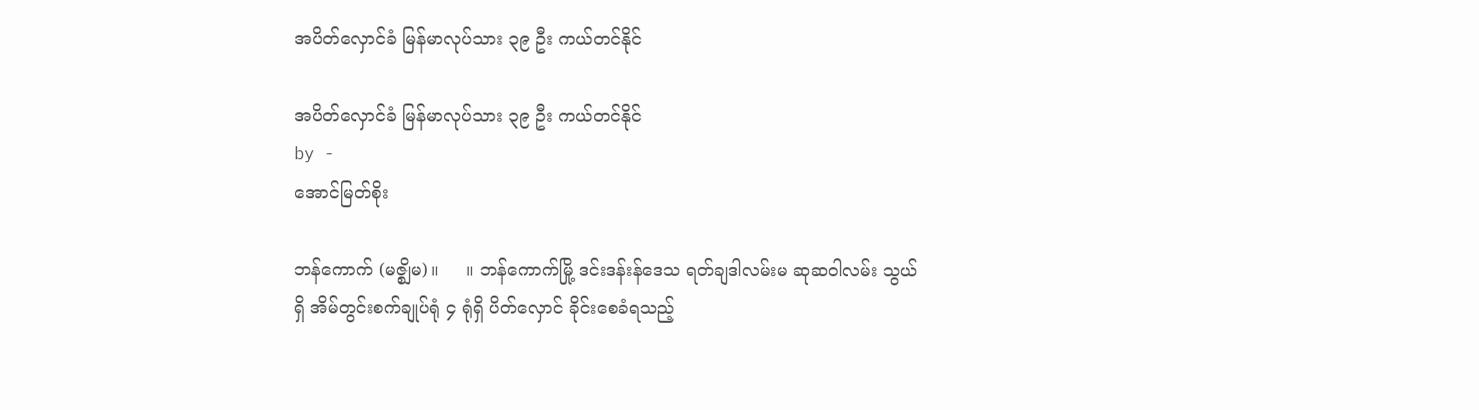အပိတ်လှောင်ခံ မြန်မာလုပ်သား ၃၉ ဦး ကယ်တင်နိုင်

အပိတ်လှောင်ခံ မြန်မာလုပ်သား ၃၉ ဦး ကယ်တင်နိုင်
by -
အောင်မြတ်စိုး

ဘန်ကောက် (မဇ္စျိမ)။     ။ ဘန်ကောက်မြို့ ဒင်းဒန်းန်ဒေသ ရတ်ချဒါလမ်းမ ဆုဆဝါလမ်း သွယ်ရှိ အိမ်တွင်းစက်ချုပ်ရုံ ၄ ရုံရှိ ပိတ်လှောင် ခိုင်းစေခံရသည့်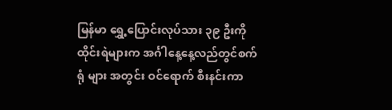မြန်မာ ရွှေ့ပြောင်းလုပ်သား ၃၉ ဦးကို ထိုင်းရဲများက အင်္ဂါနေ့နေ့လည်တွင်စက်ရုံ များ အတွင်း ဝင်ရောက် စီးနင်းကာ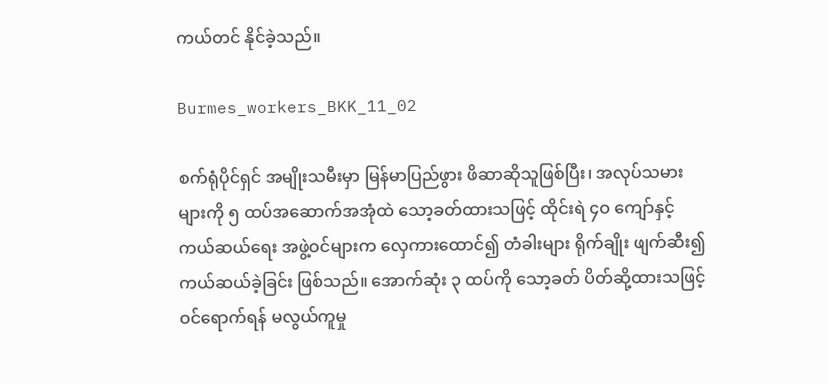ကယ်တင် နိုင်ခဲ့သည်။

Burmes_workers_BKK_11_02

စက်ရုံပိုင်ရှင် အမျိုးသမီးမှာ မြန်မာပြည်ဖွား ဖိဆာဆိုသူဖြစ်ပြီး၊ အလုပ်သမားများကို ၅ ထပ်အဆောက်အအုံထဲ သော့ခတ်ထားသဖြင့် ထိုင်းရဲ ၄ဝ ကျော်နှင့် ကယ်ဆယ်ရေး အဖွဲ့ဝင်များက လှေကားထောင်၍ တံခါးများ ရိုက်ချိုး ဖျက်ဆီး၍ ကယ်ဆယ်ခဲ့ခြင်း ဖြစ်သည်။ အောက်ဆုံး ၃ ထပ်ကို သော့ခတ် ပိတ်ဆို့ထားသဖြင့် ဝင်ရောက်ရန် မလွယ်ကူမှု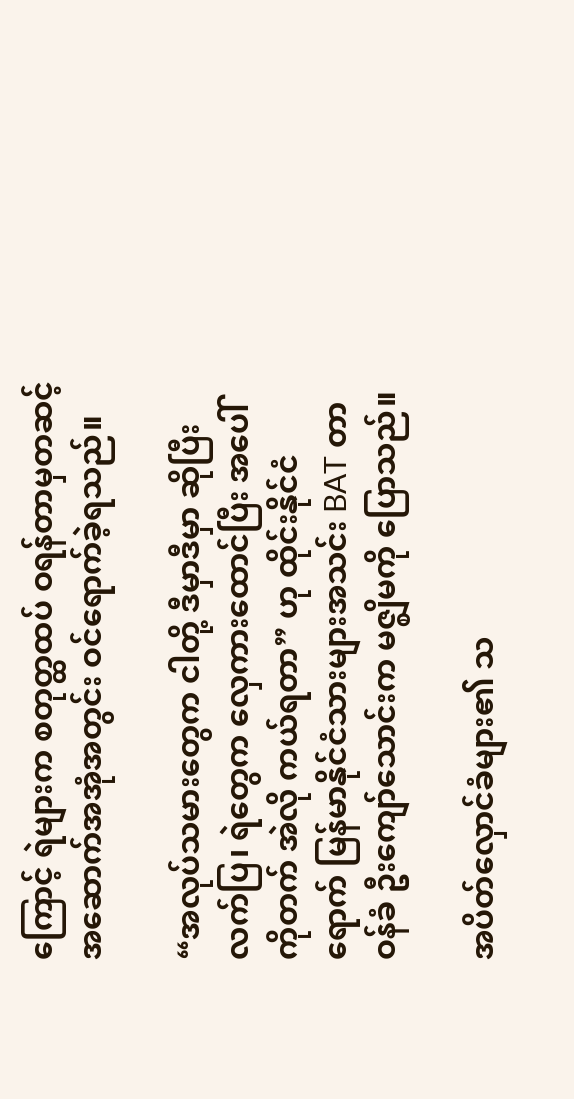ကြောင့် ရဲများက စတုတ္ထထပ် ဝရန်တာမှတဆင့် အဆောက်အအုံအတွင်း ဝင်ရောက်ခဲ့ရသည်။

“အလုပ်သမားတွေက ငါတို့ ဒီမှာဒီမှာ ဆိုပြီး လက်ပြ၊ ရဲတွေက လှေကားထောင်ပြီး အပေါ်ကိုတက် အဲလို ကယ်ရတာ” ဟု ထိုင်းနိုင်ငံရောက် မြန်မာနိုင်ငံသားများအသင်း BAT တာဝန်ခံ ဦးကျော်သောင်းက မဇ္စျိမကို ပြောသည်။

အပိတ်လှောင်ခံများ၏ သ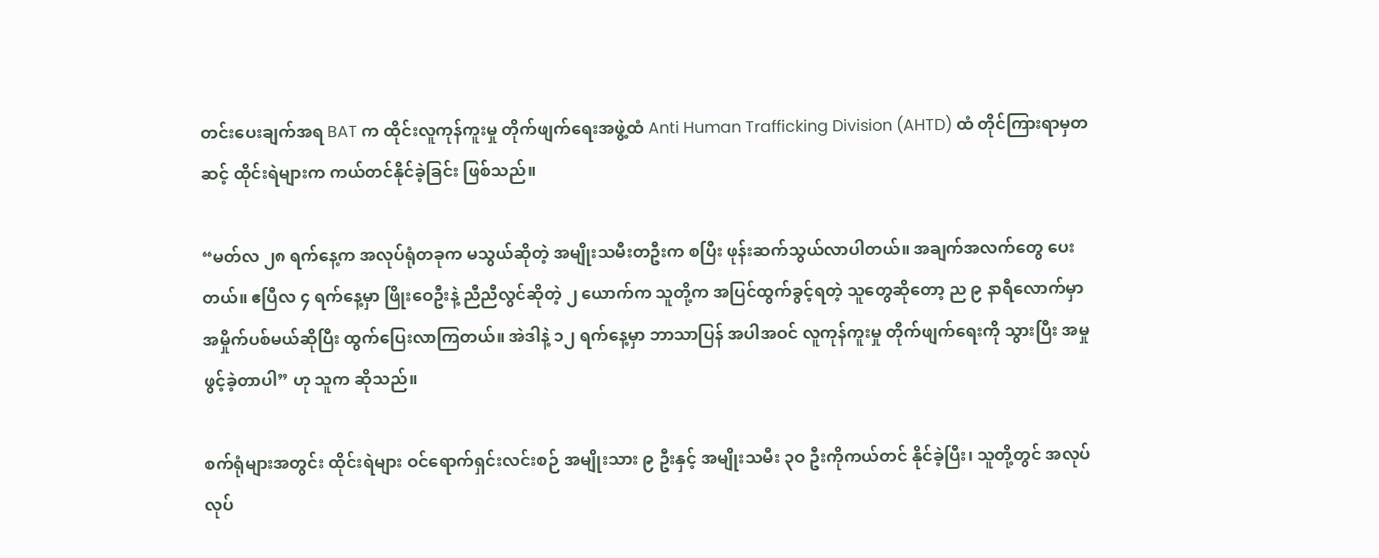တင်းပေးချက်အရ BAT က ထိုင်းလူကုန်ကူးမှု တိုက်ဖျက်ရေးအဖွဲ့ထံ Anti Human Trafficking Division (AHTD) ထံ တိုင်ကြားရာမှတဆင့် ထိုင်းရဲများက ကယ်တင်နိုင်ခဲ့ခြင်း ဖြစ်သည်။

“မတ်လ ၂၈ ရက်နေ့က အလုပ်ရုံတခုက မသွယ်ဆိုတဲ့ အမျိုးသမီးတဦးက စပြီး ဖုန်းဆက်သွယ်လာပါတယ်။ အချက်အလက်တွေ ပေးတယ်။ ဧပြီလ ၄ ရက်နေ့မှာ ဖြိုးဝေဦးနဲ့ ညီညီလွင်ဆိုတဲ့ ၂ ယောက်က သူတို့က အပြင်ထွက်ခွင့်ရတဲ့ သူတွေဆိုတော့ ည ၉ နာရီလောက်မှာ အမှိုက်ပစ်မယ်ဆိုပြီး ထွက်ပြေးလာကြတယ်။ အဲဒါနဲ့ ၁၂ ရက်နေ့မှာ ဘာသာပြန် အပါအဝင် လူကုန်ကူးမှု တိုက်ဖျက်ရေးကို သွားပြီး အမှုဖွင့်ခဲ့တာပါ” ဟု သူက ဆိုသည်။

စက်ရုံများအတွင်း ထိုင်းရဲများ ဝင်ရောက်ရှင်းလင်းစဉ် အမျိုးသား ၉ ဦးနှင့် အမျိုးသမီး ၃ဝ ဦးကိုကယ်တင် နိုင်ခဲ့ပြီး၊ သူတို့တွင် အလုပ်လုပ်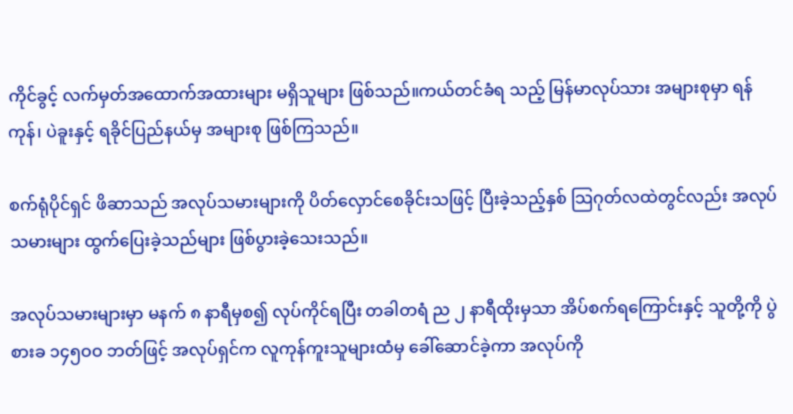ကိုင်ခွင့် လက်မှတ်အထောက်အထားများ မရှိသူများ ဖြစ်သည်။ကယ်တင်ခံရ သည့် မြန်မာလုပ်သား အများစုမှာ ရန်ကုန်၊ ပဲခူးနှင့် ရခိုင်ပြည်နယ်မှ အများစု ဖြစ်ကြသည်။

စက်ရုံပိုင်ရှင် ဖိဆာသည် အလုပ်သမားများကို ပိတ်လှောင်စေခိုင်းသဖြင့် ပြီးခဲ့သည့်နှစ် သြဂုတ်လထဲတွင်လည်း အလုပ်သမားများ ထွက်ပြေးခဲ့သည်များ ဖြစ်ပွားခဲ့သေးသည်။

အလုပ်သမားများမှာ မနက် ၈ နာရီမှစ၍ လုပ်ကိုင်ရပြီး တခါတရံ ည ၂ နာရီထိုးမှသာ အိပ်စက်ရကြောင်းနှင့် သူတို့ကို ပွဲစားခ ၁၄၅ဝဝ ဘတ်ဖြင့် အလုပ်ရှင်က လူကုန်ကူးသူများထံမှ ခေါ်ဆောင်ခဲ့ကာ အလုပ်ကို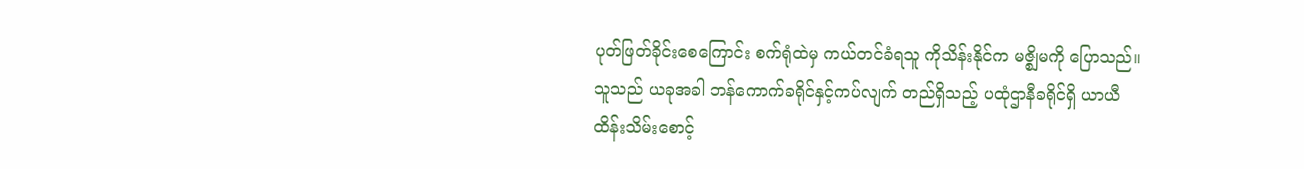ပုတ်ဖြတ်ခိုင်းစေကြောင်း စက်ရုံထဲမှ ကယ်တင်ခံရသူ ကိုသိန်းနိုင်က မဇ္စျိမကို ပြောသည်။ သူသည် ယခုအခါ ဘန်ကောက်ခရိုင်နှင့်ကပ်လျက် တည်ရှိသည့် ပထုံဌာနီခရိုင်ရှိ ယာယီထိန်းသိမ်းစောင့်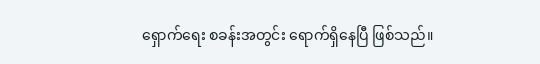ရှောက်ရေး စခန်းအတွင်း ရောက်ရှိနေပြီ ဖြစ်သည်။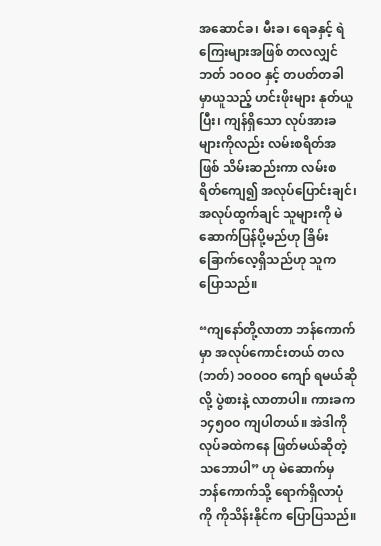အဆောင်ခ၊ မီးခ၊ ရေခနှင့် ရဲကြေးများအဖြစ် တလလျှင် ဘတ် ၁ဝဝဝ နှင့် တပတ်တခါ မှာယူသည့် ဟင်းဖိုးများ နုတ်ယူပြီး၊ ကျန်ရှိသော လုပ်အားခများကိုလည်း လမ်းစရိတ်အဖြစ် သိမ်းဆည်းကာ လမ်းစရိတ်ကျေ၍ အလုပ်ပြောင်းချင်၊ အလုပ်ထွက်ချင် သူများကို မဲဆောက်ပြန်ပို့မည်ဟု ခြိမ်းခြောက်လေ့ရှိသည်ဟု သူက ပြောသည်။

“ကျနော်တို့လာတာ ဘန်ကောက်မှာ အလုပ်ကောင်းတယ် တလ (ဘတ်) ၁ဝဝဝဝ ကျော် ရမယ်ဆိုလို့ ပွဲစားနဲ့ လာတာပါ။ ကားခက ၁၄၅ဝဝ ကျပါတယ်။ အဲဒါကို လုပ်ခထဲကနေ ဖြတ်မယ်ဆိုတဲ့ သဘောပါ” ဟု မဲဆောက်မှ ဘန်ကောက်သို့ ရောက်ရှိလာပုံကို ကိုသိန်းနိုင်က ပြောပြသည်။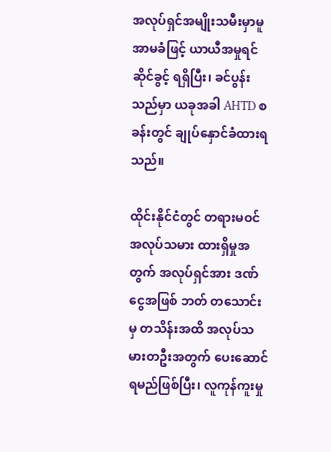အလုပ်ရှင်အမျိုးသမီးမှာမူ အာမခံဖြင့် ယာယီအမှုရင်ဆိုင်ခွင့် ရရှိပြီး၊ ခင်ပွန်းသည်မှာ ယခုအခါ AHTD စခန်းတွင် ချုပ်နှောင်ခံထားရသည်။

ထိုင်းနိုင်ငံတွင် တရားမဝင် အလုပ်သမား ထားရှိမှုအတွက် အလုပ်ရှင်အား ဒဏ်ငွေအဖြစ် ဘတ် တသောင်းမှ တသိန်းအထိ အလုပ်သမားတဦးအတွက် ပေးဆောင်ရမည်ဖြစ်ပြီး၊ လူကုန်ကူးမှု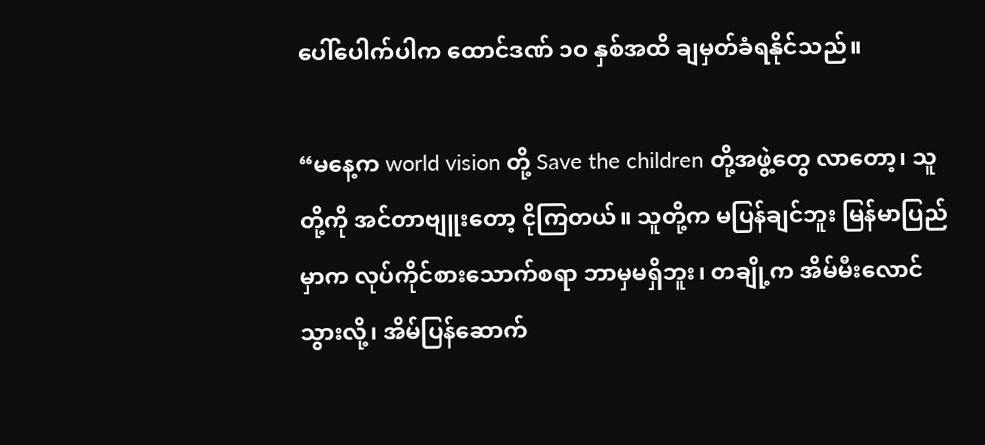ပေါ်ပေါက်ပါက ထောင်ဒဏ် ၁ဝ နှစ်အထိ ချမှတ်ခံရနိုင်သည်။

“မနေ့က world vision တို့ Save the children တို့အဖွဲ့တွေ လာတော့၊ သူတို့ကို အင်တာဗျူးတော့ ငိုကြတယ်။ သူတို့က မပြန်ချင်ဘူး မြန်မာပြည်မှာက လုပ်ကိုင်စားသောက်စရာ ဘာမှမရှိဘူး၊ တချို့က အိမ်မီးလောင်သွားလို့၊ အိမ်ပြန်ဆောက်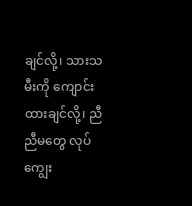ချင်လို့၊ သားသမီးကို ကျောင်းထားချင်လို့၊ ညီညီမတွေ လုပ်ကျွေး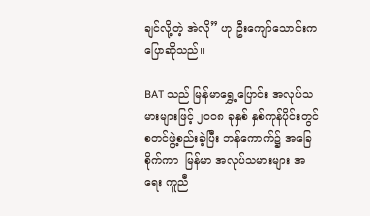ချင်လို့တဲ့ အဲလို” ဟု ဦးကျော်သောင်းက ပြောဆိုသည်။

BAT သည် မြန်မာရွှေ့ပြောင်း အလုပ်သမားများဖြင့် ၂ဝဝ၈ ခုနှစ် နှစ်ကုန်ပိုင်းတွင် စတင်ဖွဲ့စည်းခဲ့ပြီး ဘန်ကောက်၌ အခြေစိုက်ကာ  မြန်မာ အလုပ်သမားများ အရေး ကူညီ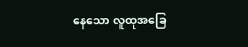နေသော လူထုအခြေ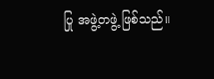ပြု အဖွဲ့တဖွဲ့ ဖြစ်သည်။